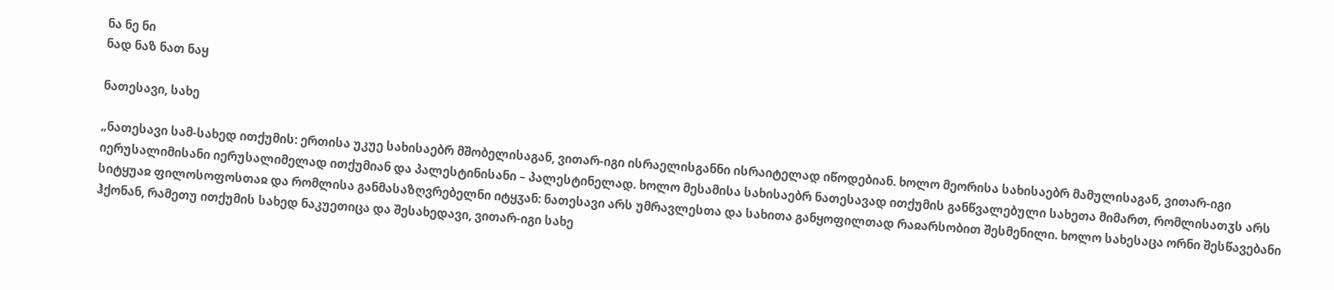ნა ნე ნი
ნად ნაზ ნათ ნაყ

ნათესავი, სახე

„ნათესავი სამ-სახედ ითქუმის: ერთისა უკუე სახისაებრ მშობელისაგან, ვითარ-იგი ისრაელისგანნი ისრაიტელად იწოდებიან. ხოლო მეორისა სახისაებრ მამულისაგან, ვითარ-იგი იერუსალიმისანი იერუსალიმელად ითქუმიან და პალესტინისანი – პალესტინელად. ხოლო მესამისა სახისაებრ ნათესავად ითქუმის განწვალებული სახეთა მიმართ, რომლისათჳს არს სიტყუაჲ ფილოსოფოსთაჲ და რომლისა განმასაზღვრებელნი იტყჳან: ნათესავი არს უმრავლესთა და სახითა განყოფილთად რაჲარსობით შესმენილი. ხოლო სახესაცა ორნი შესწავებანი ჰქონან, რამეთუ ითქუმის სახედ ნაკუეთიცა და შესახედავი, ვითარ-იგი სახე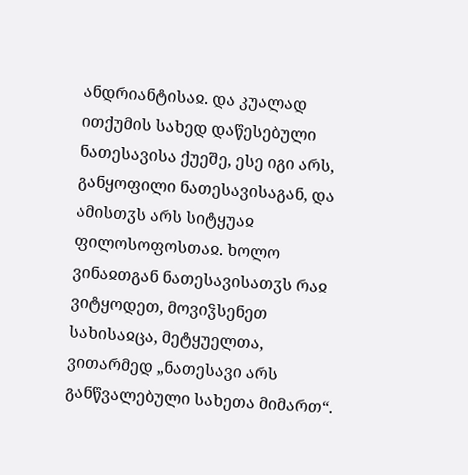ანდრიანტისაჲ. და კუალად ითქუმის სახედ დაწესებული ნათესავისა ქუეშე, ესე იგი არს, განყოფილი ნათესავისაგან, და ამისთჳს არს სიტყუაჲ ფილოსოფოსთაჲ. ხოლო ვინაჲთგან ნათესავისათჳს რაჲ ვიტყოდეთ, მოვიჴსენეთ სახისაჲცა, მეტყუელთა, ვითარმედ „ნათესავი არს განწვალებული სახეთა მიმართ“.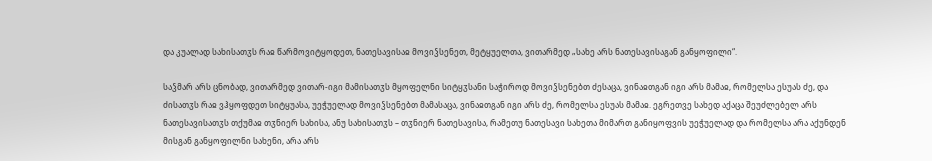და კუალად სახისათჳს რაჲ წარმოვიტყოდეთ, ნათესავისაჲ მოვიჴსენეთ, მეტყუელთა, ვითარმედ „სახე არს ნათესავისაგან განყოფილი“.

საჴმარ არს ცნობად, ვითარმედ ვითარ-იგი მამისათჳს მყოფელნი სიტყჳსანი საჭიროდ მოვიჴსენებთ ძესაცა, ვინაჲთგან იგი არს მამაჲ, რომელსა ესუას ძე, და ძისათჳს რაჲ ვჰყოფდეთ სიტყუასა, უეჭუელად მოვიჴსენებთ მამასაცა, ვინაჲთგან იგი არს ძე, რომელსა ესუას მამაჲ. ეგრეთვე სახედ აქაცა შეუძლებელ არს ნათესავისათჳს თქუმაჲ თჳნიერ სახისა, ანუ სახისათჳს – თჳნიერ ნათესავისა, რამეთუ ნათესავი სახეთა მიმართ განიყოფვის უეჭუელად და რომელსა არა აქუნდენ მისგან განყოფილნი სახენი, არა არს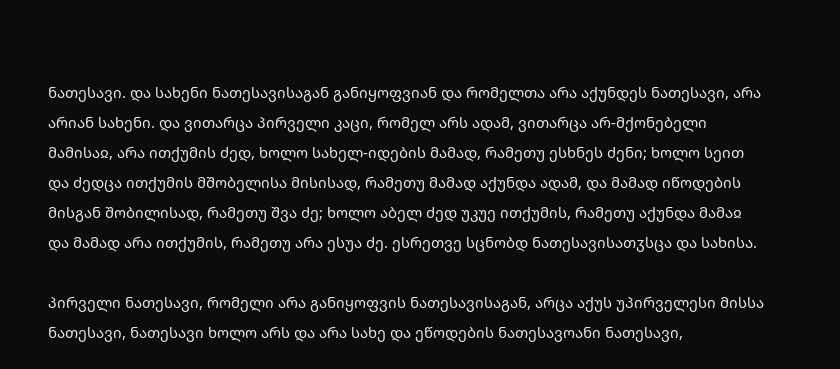ნათესავი. და სახენი ნათესავისაგან განიყოფვიან და რომელთა არა აქუნდეს ნათესავი, არა არიან სახენი. და ვითარცა პირველი კაცი, რომელ არს ადამ, ვითარცა არ-მქონებელი მამისაჲ, არა ითქუმის ძედ, ხოლო სახელ-იდების მამად, რამეთუ ესხნეს ძენი; ხოლო სეით და ძედცა ითქუმის მშობელისა მისისად, რამეთუ მამად აქუნდა ადამ, და მამად იწოდების მისგან შობილისად, რამეთუ შვა ძე; ხოლო აბელ ძედ უკუე ითქუმის, რამეთუ აქუნდა მამაჲ და მამად არა ითქუმის, რამეთუ არა ესუა ძე. ესრეთვე სცნობდ ნათესავისათჳსცა და სახისა.

პირველი ნათესავი, რომელი არა განიყოფვის ნათესავისაგან, არცა აქუს უპირველესი მისსა ნათესავი, ნათესავი ხოლო არს და არა სახე და ეწოდების ნათესავოანი ნათესავი,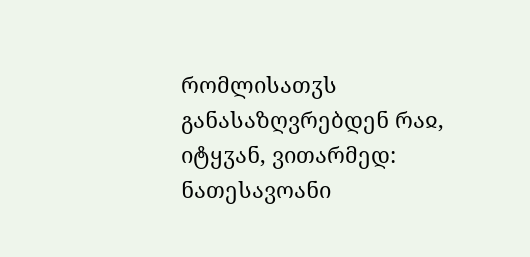რომლისათჳს განასაზღვრებდენ რაჲ, იტყჳან, ვითარმედ: ნათესავოანი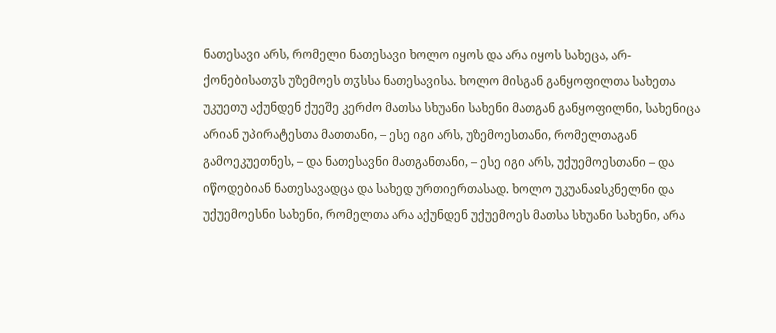ნათესავი არს, რომელი ნათესავი ხოლო იყოს და არა იყოს სახეცა, არ-ქონებისათჳს უზემოეს თჳსსა ნათესავისა. ხოლო მისგან განყოფილთა სახეთა უკუეთუ აქუნდენ ქუეშე კერძო მათსა სხუანი სახენი მათგან განყოფილნი, სახენიცა არიან უპირატესთა მათთანი, – ესე იგი არს, უზემოესთანი, რომელთაგან გამოეკუეთნეს, – და ნათესავნი მათგანთანი, – ესე იგი არს, უქუემოესთანი – და იწოდებიან ნათესავადცა და სახედ ურთიერთასად. ხოლო უკუანაჲსკნელნი და უქუემოესნი სახენი, რომელთა არა აქუნდენ უქუემოეს მათსა სხუანი სახენი, არა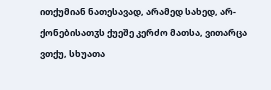ითქუმიან ნათესავად, არამედ სახედ, არ-ქონებისათჳს ქუეშე კერძო მათსა, ვითარცა ვთქუ, სხუათა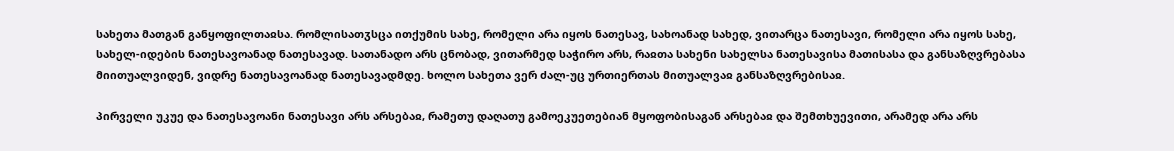სახეთა მათგან განყოფილთაჲსა. რომლისათჳსცა ითქუმის სახე, რომელი არა იყოს ნათესავ, სახოანად სახედ, ვითარცა ნათესავი, რომელი არა იყოს სახე, სახელ-იდების ნათესავოანად ნათესავად. სათანადო არს ცნობად, ვითარმედ საჭირო არს, რაჲთა სახენი სახელსა ნათესავისა მათისასა და განსაზღვრებასა მიითუალვიდენ, ვიდრე ნათესავოანად ნათესავადმდე. ხოლო სახეთა ვერ ძალ-უც ურთიერთას მითუალვაჲ განსაზღვრებისაჲ.

პირველი უკუე და ნათესავოანი ნათესავი არს არსებაჲ, რამეთუ დაღათუ გამოეკუეთებიან მყოფობისაგან არსებაჲ და შემთხუევითი, არამედ არა არს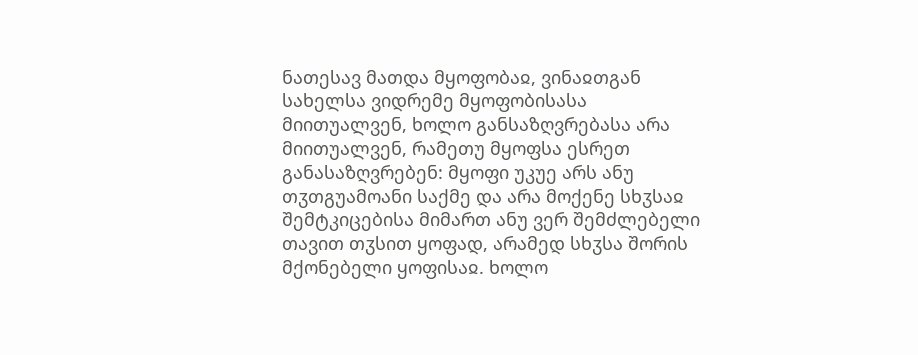ნათესავ მათდა მყოფობაჲ, ვინაჲთგან სახელსა ვიდრემე მყოფობისასა მიითუალვენ, ხოლო განსაზღვრებასა არა მიითუალვენ, რამეთუ მყოფსა ესრეთ განასაზღვრებენ: მყოფი უკუე არს ანუ თჳთგუამოანი საქმე და არა მოქენე სხჳსაჲ შემტკიცებისა მიმართ ანუ ვერ შემძლებელი თავით თჳსით ყოფად, არამედ სხჳსა შორის მქონებელი ყოფისაჲ. ხოლო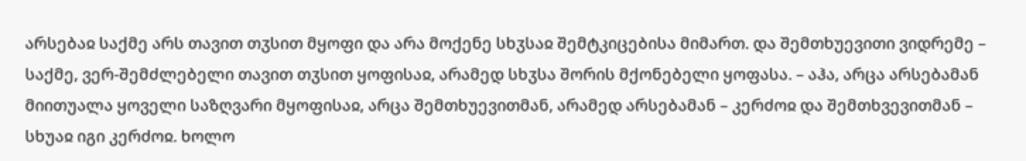არსებაჲ საქმე არს თავით თჳსით მყოფი და არა მოქენე სხჳსაჲ შემტკიცებისა მიმართ. და შემთხუევითი ვიდრემე – საქმე, ვერ-შემძლებელი თავით თჳსით ყოფისაჲ, არამედ სხჳსა შორის მქონებელი ყოფასა. – აჰა, არცა არსებამან მიითუალა ყოველი საზღვარი მყოფისაჲ, არცა შემთხუევითმან, არამედ არსებამან – კერძოჲ და შემთხვევითმან – სხუაჲ იგი კერძოჲ. ხოლო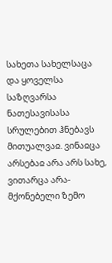სახეთა სახელსაცა და ყოველსა საზღვარსა ნათესავისასა სრულებით ჰნებავს მითუალვაჲ. ვინაჲცა არსებაჲ არა არს სახე, ვითარცა არა-მქონებელი ზემო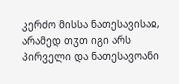კერძო მისსა ნათესავისაჲ, არამედ თჳთ იგი არს პირველი და ნათესავოანი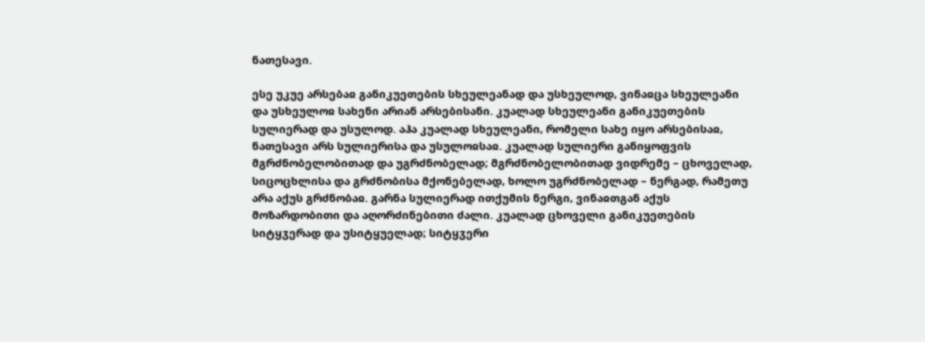ნათესავი.

ესე უკუე არსებაჲ განიკუეთების სხეულეანად და უსხეულოდ, ვინაჲცა სხეულეანი და უსხეულოჲ სახენი არიან არსებისანი. კუალად სხეულეანი განიკუეთების სულიერად და უსულოდ. აჰა კუალად სხეულეანი, რომელი სახე იყო არსებისაჲ, ნათესავი არს სულიერისა და უსულოჲსაჲ. კუალად სულიერი განიყოფვის მგრძნობელობითად და უგრძნობელად; მგრძნობელობითად ვიდრემე – ცხოველად, სიცოცხლისა და გრძნობისა მქონებელად, ხოლო უგრძნობელად – ნერგად, რამეთუ არა აქუს გრძნობაჲ. გარნა სულიერად ითქუმის ნერგი, ვინაჲთგან აქუს მოზარდობითი და აღორძინებითი ძალი. კუალად ცხოველი განიკუეთების სიტყჳერად და უსიტყუელად; სიტყჳერი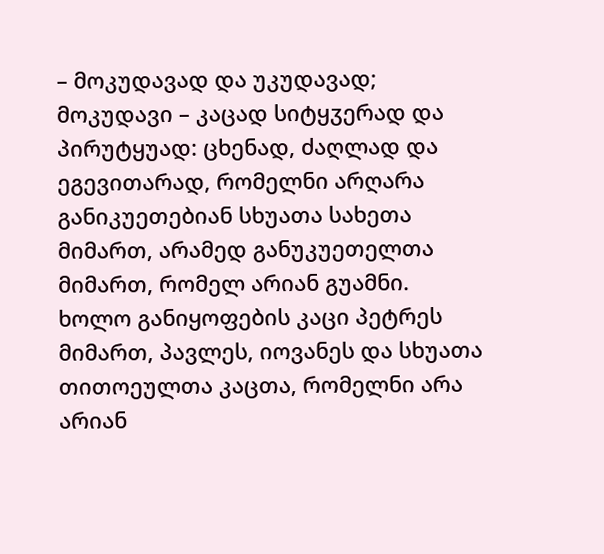– მოკუდავად და უკუდავად; მოკუდავი – კაცად სიტყჳერად და პირუტყუად: ცხენად, ძაღლად და ეგევითარად, რომელნი არღარა განიკუეთებიან სხუათა სახეთა მიმართ, არამედ განუკუეთელთა მიმართ, რომელ არიან გუამნი. ხოლო განიყოფების კაცი პეტრეს მიმართ, პავლეს, იოვანეს და სხუათა თითოეულთა კაცთა, რომელნი არა არიან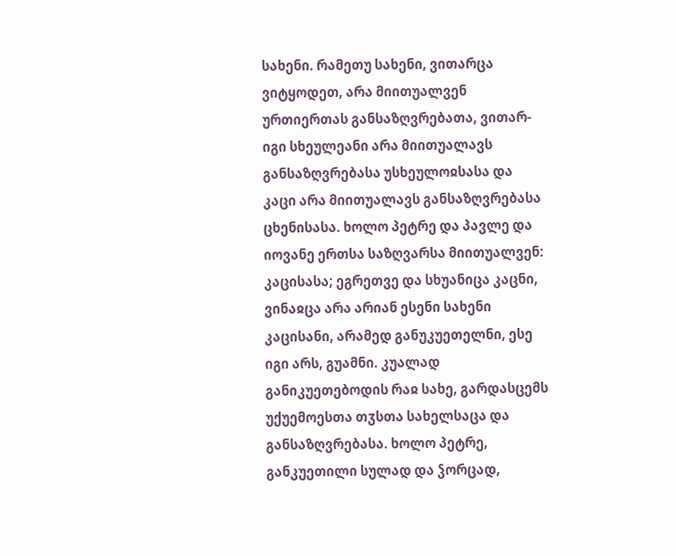სახენი. რამეთუ სახენი, ვითარცა ვიტყოდეთ, არა მიითუალვენ ურთიერთას განსაზღვრებათა, ვითარ-იგი სხეულეანი არა მიითუალავს განსაზღვრებასა უსხეულოჲსასა და კაცი არა მიითუალავს განსაზღვრებასა ცხენისასა. ხოლო პეტრე და პავლე და იოვანე ერთსა საზღვარსა მიითუალვენ: კაცისასა; ეგრეთვე და სხუანიცა კაცნი, ვინაჲცა არა არიან ესენი სახენი კაცისანი, არამედ განუკუეთელნი, ესე იგი არს, გუამნი. კუალად განიკუეთებოდის რაჲ სახე, გარდასცემს უქუემოესთა თჳსთა სახელსაცა და განსაზღვრებასა. ხოლო პეტრე, განკუეთილი სულად და ჴორცად,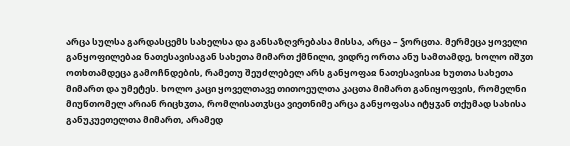არცა სულსა გარდასცემს სახელსა და განსაზღვრებასა მისსა, არცა – ჴორცთა. მერმეცა ყოველი განყოფილებაჲ ნათესავისაგან სახეთა მიმართ ქმნილი, ვიდრე ორთა ანუ სამთამდე, ხოლო იშჳთ ოთხთამდეცა გამოჩნდების, რამეთუ შეუძლებელ არს განყოფაჲ ნათესავისაჲ ხუთთა სახეთა მიმართ და უმეტეს. ხოლო კაცი ყოველთავე თითოეულთა კაცთა მიმართ განიყოფვის, რომელნი მიუწთომელ არიან რიცხჳთა, რომლისათჳსცა ვიეთნიმე არცა განყოფასა იტყჳან თქუმად სახისა განუკუეთელთა მიმართ, არამედ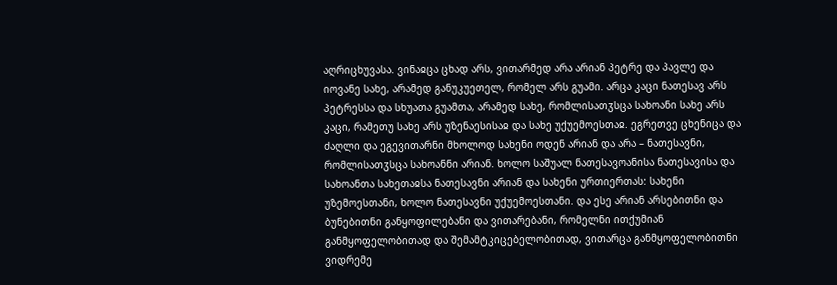აღრიცხუვასა. ვინაჲცა ცხად არს, ვითარმედ არა არიან პეტრე და პავლე და იოვანე სახე, არამედ განუკუეთელ, რომელ არს გუამი. არცა კაცი ნათესავ არს პეტრესსა და სხუათა გუამთა, არამედ სახე, რომლისათჳსცა სახოანი სახე არს კაცი, რამეთუ სახე არს უზენაესისაჲ და სახე უქუემოესთაჲ. ეგრეთვე ცხენიცა და ძაღლი და ეგევითარნი მხოლოდ სახენი ოდენ არიან და არა – ნათესავნი, რომლისათჳსცა სახოანნი არიან. ხოლო საშუალ ნათესავოანისა ნათესავისა და სახოანთა სახეთაჲსა ნათესავნი არიან და სახენი ურთიერთას: სახენი უზემოესთანი, ხოლო ნათესავნი უქუემოესთანი. და ესე არიან არსებითნი და ბუნებითნი განყოფილებანი და ვითარებანი, რომელნი ითქუმიან განმყოფელობითად და შემამტკიცებელობითად, ვითარცა განმყოფელობითნი ვიდრემე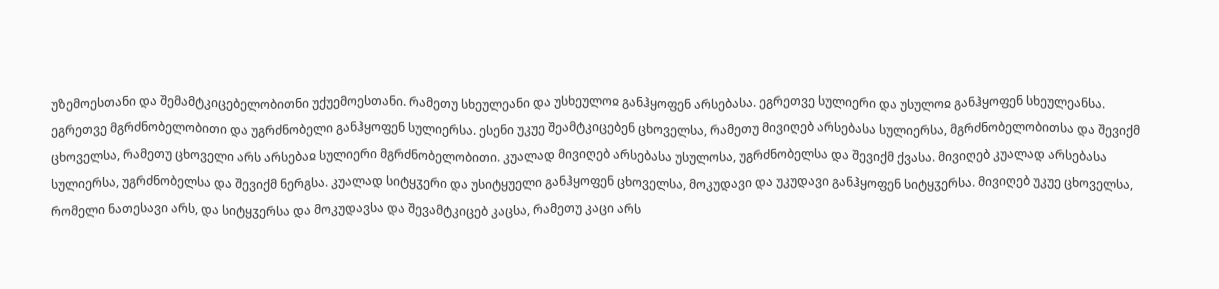უზემოესთანი და შემამტკიცებელობითნი უქუემოესთანი. რამეთუ სხეულეანი და უსხეულოჲ განჰყოფენ არსებასა. ეგრეთვე სულიერი და უსულოჲ განჰყოფენ სხეულეანსა. ეგრეთვე მგრძნობელობითი და უგრძნობელი განჰყოფენ სულიერსა. ესენი უკუე შეამტკიცებენ ცხოველსა, რამეთუ მივიღებ არსებასა სულიერსა, მგრძნობელობითსა და შევიქმ ცხოველსა, რამეთუ ცხოველი არს არსებაჲ სულიერი მგრძნობელობითი. კუალად მივიღებ არსებასა უსულოსა, უგრძნობელსა და შევიქმ ქვასა. მივიღებ კუალად არსებასა სულიერსა, უგრძნობელსა და შევიქმ ნერგსა. კუალად სიტყჳერი და უსიტყუელი განჰყოფენ ცხოველსა, მოკუდავი და უკუდავი განჰყოფენ სიტყჳერსა. მივიღებ უკუე ცხოველსა, რომელი ნათესავი არს, და სიტყჳერსა და მოკუდავსა და შევამტკიცებ კაცსა, რამეთუ კაცი არს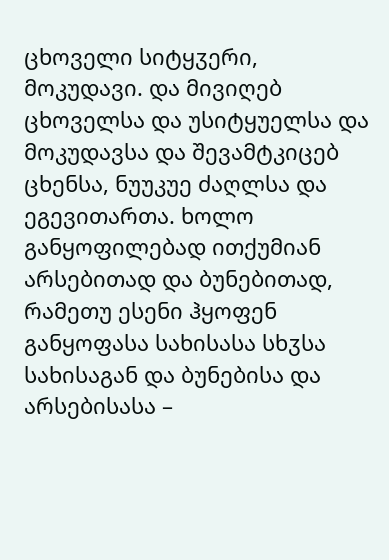ცხოველი სიტყჳერი, მოკუდავი. და მივიღებ ცხოველსა და უსიტყუელსა და მოკუდავსა და შევამტკიცებ ცხენსა, ნუუკუე ძაღლსა და ეგევითართა. ხოლო განყოფილებად ითქუმიან არსებითად და ბუნებითად, რამეთუ ესენი ჰყოფენ განყოფასა სახისასა სხჳსა სახისაგან და ბუნებისა და არსებისასა –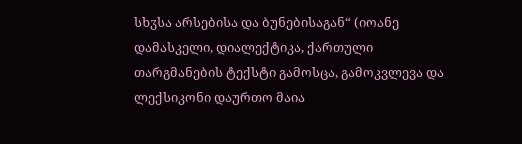სხჳსა არსებისა და ბუნებისაგან“ (იოანე დამასკელი, დიალექტიკა, ქართული თარგმანების ტექსტი გამოსცა, გამოკვლევა და ლექსიკონი დაურთო მაია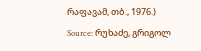რაფავამ, თბ., 1976.)
Source: რუხაძე, გრიგოლ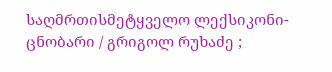საღმრთისმეტყველო ლექსიკონი-ცნობარი / გრიგოლ რუხაძე ;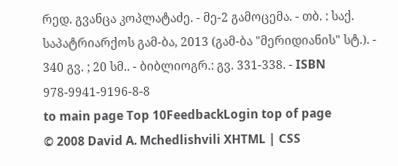რედ. გვანცა კოპლატაძე. - მე-2 გამოცემა. - თბ. : საქ. საპატრიარქოს გამ-ბა, 2013 (გამ-ბა "მერიდიანის" სტ.). - 340 გვ. ; 20 სმ.. - ბიბლიოგრ.: გვ. 331-338. - ISBN 978-9941-9196-8-8
to main page Top 10FeedbackLogin top of page
© 2008 David A. Mchedlishvili XHTML | CSS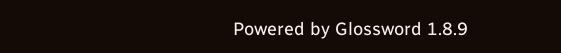Powered by Glossword 1.8.9